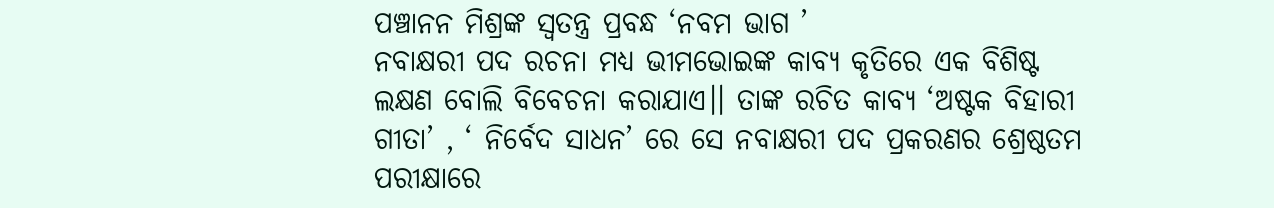ପଞ୍ଚାନନ ମିଶ୍ରଙ୍କ ସ୍ୱତନ୍ତ୍ର ପ୍ରବନ୍ଧ ‘ନବମ ଭାଗ ’
ନବାକ୍ଷରୀ ପଦ ରଚନା ମଧ୍ୟ ଭୀମଭୋଇଙ୍କ କାବ୍ୟ କୃତିରେ ଏକ ବିଶିଷ୍ଟ ଲକ୍ଷଣ ବୋଲି ବିବେଚନା କରାଯାଏ।। ତାଙ୍କ ରଚିତ କାବ୍ୟ ‘ଅଷ୍ଟକ ବିହାରୀ ଗୀତା’ , ‘ ନିର୍ବେଦ ସାଧନ’ ରେ ସେ ନବାକ୍ଷରୀ ପଦ ପ୍ରକରଣର ଶ୍ରେଷ୍ଠତମ ପରୀକ୍ଷାରେ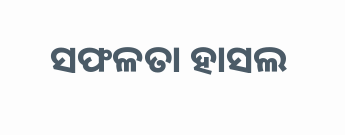ସଫଳତା ହାସଲ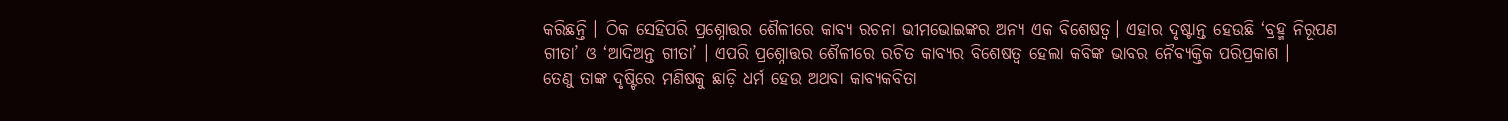କରିଛନ୍ତି । ଠିକ ସେହିପରି ପ୍ରଶ୍ନୋତ୍ତର ଶୈଳୀରେ କାବ୍ୟ ରଚନା ଭୀମଭୋଇଙ୍କର ଅନ୍ୟ ଏକ ବିଶେଷତ୍ୱ। ଏହାର ଦୃଷ୍ଟାନ୍ତ ହେଉଛି ‘ବ୍ରହ୍ମ ନିରୂପଣ ଗୀତା’ ଓ ‘ଆଦିଅନ୍ତ ଗୀତା’ । ଏପରି ପ୍ରଶ୍ନୋତ୍ତର ଶୈଳୀରେ ରଚିତ କାବ୍ୟର ବିଶେଷତ୍ୱ ହେଲା କବିଙ୍କ ଭାବର ନୈବ୍ୟକ୍ତିକ ପରିପ୍ରକାଶ ।
ତେଣୁ ତାଙ୍କ ଦୃଷ୍ଟିରେ ମଣିଷକୁ ଛାଡ଼ି ଧର୍ମ ହେଉ ଅଥବା କାବ୍ୟକବିତା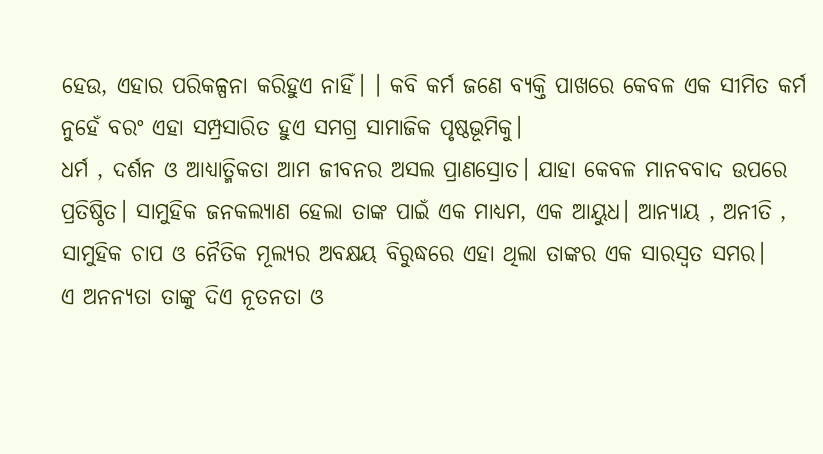ହେଉ, ଏହାର ପରିକଳ୍ପନା କରିହୁଏ ନାହିଁ। । କବି କର୍ମ ଜଣେ ବ୍ୟକ୍ତି ପାଖରେ କେବଳ ଏକ ସୀମିତ କର୍ମ ନୁହେଁ ବରଂ ଏହା ସମ୍ପ୍ରସାରିତ ହୁଏ ସମଗ୍ର ସାମାଜିକ ପୃଷ୍ଠଭୂମିକୁ।
ଧର୍ମ , ଦର୍ଶନ ଓ ଆଧ୍ୟାତ୍ମିକତା ଆମ ଜୀବନର ଅସଲ ପ୍ରାଣସ୍ରୋତ। ଯାହା କେବଳ ମାନବବାଦ ଉପରେ ପ୍ରତିଷ୍ଠିତ। ସାମୁହିକ ଜନକଲ୍ୟାଣ ହେଲା ତାଙ୍କ ପାଇଁ ଏକ ମାଧ୍ୟମ, ଏକ ଆୟୁଧ। ଆନ୍ୟାୟ , ଅନୀତି , ସାମୁହିକ ଚାପ ଓ ନୈତିକ ମୂଲ୍ୟର ଅବକ୍ଷୟ ବିରୁଦ୍ଧରେ ଏହା ଥିଲା ତାଙ୍କର ଏକ ସାରସ୍ଵତ ସମର।
ଏ ଅନନ୍ୟତା ତାଙ୍କୁ ଦିଏ ନୂତନତା ଓ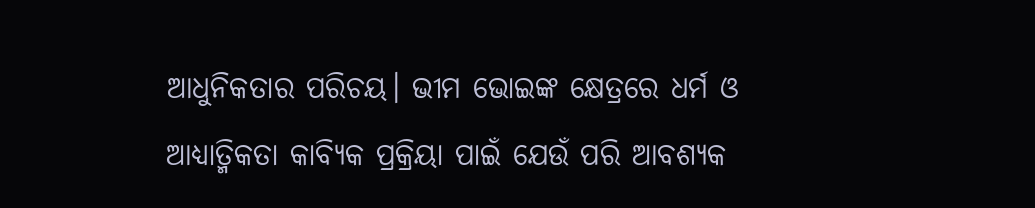ଆଧୁନିକତାର ପରିଚୟ। ଭୀମ ଭୋଇଙ୍କ କ୍ଷେତ୍ରରେ ଧର୍ମ ଓ ଆଧ୍ୟାତ୍ମିକତା କାବ୍ୟିକ ପ୍ରକ୍ରିୟା ପାଇଁ ଯେଉଁ ପରି ଆବଶ୍ୟକ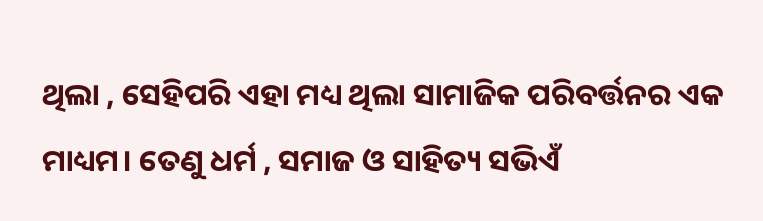ଥିଲା , ସେହିପରି ଏହା ମଧ୍ୟ ଥିଲା ସାମାଜିକ ପରିବର୍ତ୍ତନର ଏକ ମାଧ୍ୟମ। ତେଣୁ ଧର୍ମ , ସମାଜ ଓ ସାହିତ୍ୟ ସଭିଏଁ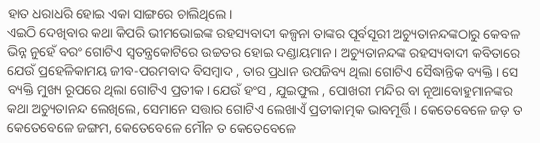ହାତ ଧରାଧରି ହୋଇ ଏକା ସାଙ୍ଗରେ ଚାଲିଥିଲେ।
ଏଇଠି ଦେଖିବାର କଥା କିପରି ଭୀମଭୋଇଙ୍କ ରହସ୍ୟବାଦୀ କଳ୍ପନା ତାଙ୍କର ପୂର୍ବସୂରୀ ଅଚ୍ୟୁତାନନ୍ଦଙ୍କଠାରୁ କେବଳ ଭିନ୍ନ ନୁହେଁ ବରଂ ଗୋଟିଏ ସ୍ଵତନ୍ତ୍ରକୋଟିରେ ଉଚ୍ଚତର ହୋଇ ଦଣ୍ଡାୟମାନ। ଅଚ୍ୟୁତାନନ୍ଦଙ୍କ ରହସ୍ୟବାଦୀ କବିତାରେ ଯେଉଁ ପ୍ରହେଳିକାମୟ ଜୀବ-ପରମବାଦ ବିସମ୍ବାଦ , ତାର ପ୍ରଧାନ ଉପଜିବ୍ୟ ଥିଲା ଗୋଟିଏ ସୈଦ୍ଧାନ୍ତିକ ବ୍ୟକ୍ତି । ସେ ବ୍ୟକ୍ତି ମୁଖ୍ୟ ରୂପରେ ଥିଲା ଗୋଟିଏ ପ୍ରତୀକ। ଯେଉଁ ହଂସ , ଯୁଇଫୁଲ , ପୋଖରୀ ମନ୍ଦିର ବା ନୂଆବୋହୁମାନଙ୍କର କଥା ଅଚ୍ୟୁତାନନ୍ଦ ଲେଖିଲେ, ସେମାନେ ସତ୍ତାର ଗୋଟିଏ ଲେଖାଏଁ ପ୍ରତୀକାତ୍ମକ ଭାବମୂର୍ତ୍ତି । କେତେବେଳେ ଜଡ଼ ତ କେତେବେଳେ ଜଙ୍ଗମ, କେତେବେଳେ ମୌନ ତ କେତେବେଳେ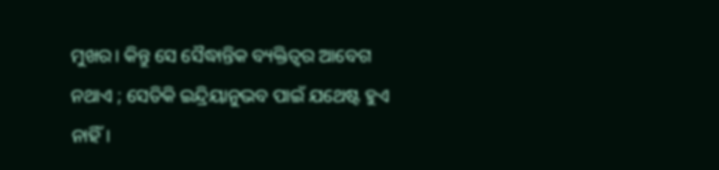ମୁଖର। କିନ୍ତୁ ସେ ସୈଦ୍ଧାନ୍ତିକ ବ୍ୟକ୍ତିତ୍ୱର ଆବେଗ ନଥାଏ ; ସେତିକି ଇନ୍ଦ୍ରିୟାନୁଭବ ପାଇଁ ଯଥେଷ୍ଟ ହୁଏ ନାହିଁ।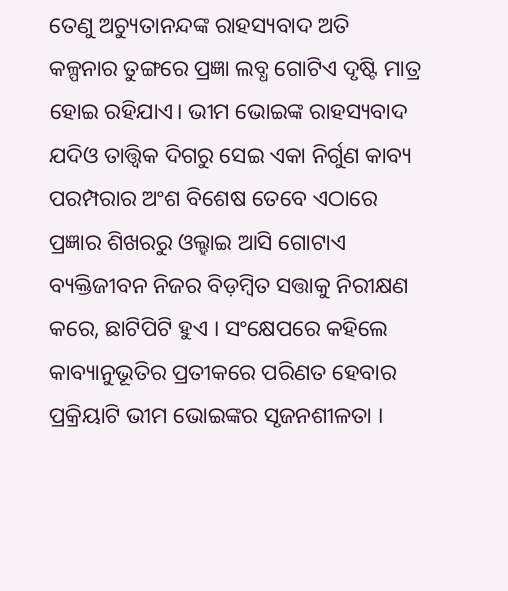ତେଣୁ ଅଚ୍ୟୁତାନନ୍ଦଙ୍କ ରାହସ୍ୟବାଦ ଅତି କଳ୍ପନାର ତୁଙ୍ଗରେ ପ୍ରଜ୍ଞା ଲବ୍ଧ ଗୋଟିଏ ଦୃଷ୍ଟି ମାତ୍ର ହୋଇ ରହିଯାଏ। ଭୀମ ଭୋଇଙ୍କ ରାହସ୍ୟବାଦ ଯଦିଓ ତାତ୍ତ୍ଵିକ ଦିଗରୁ ସେଇ ଏକା ନିର୍ଗୁଣ କାବ୍ୟ ପରମ୍ପରାର ଅଂଶ ବିଶେଷ ତେବେ ଏଠାରେ ପ୍ରଜ୍ଞାର ଶିଖରରୁ ଓଲ୍ହାଇ ଆସି ଗୋଟାଏ ବ୍ୟକ୍ତିଜୀବନ ନିଜର ବିଡ଼ମ୍ବିତ ସତ୍ତାକୁ ନିରୀକ୍ଷଣ କରେ, ଛାଟିପିଟି ହୁଏ । ସଂକ୍ଷେପରେ କହିଲେ କାବ୍ୟାନୁଭୂତିର ପ୍ରତୀକରେ ପରିଣତ ହେବାର ପ୍ରକ୍ରିୟାଟି ଭୀମ ଭୋଇଙ୍କର ସୃଜନଶୀଳତା ।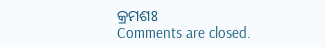କ୍ରମଶଃ
Comments are closed.